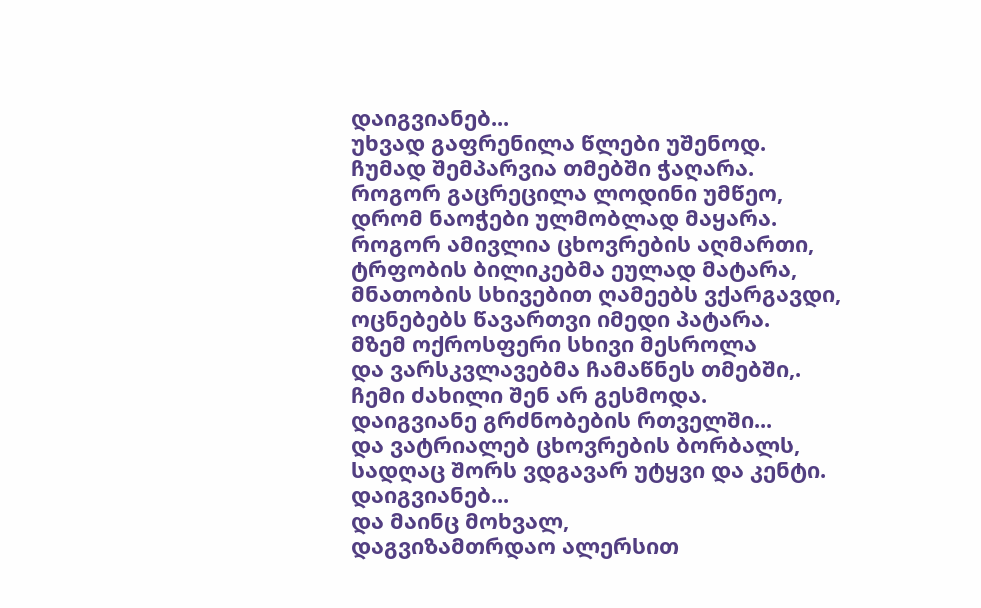დაიგვიანებ...
უხვად გაფრენილა წლები უშენოდ.
ჩუმად შემპარვია თმებში ჭაღარა.
როგორ გაცრეცილა ლოდინი უმწეო,
დრომ ნაოჭები ულმობლად მაყარა.
როგორ ამივლია ცხოვრების აღმართი,
ტრფობის ბილიკებმა ეულად მატარა,
მნათობის სხივებით ღამეებს ვქარგავდი,
ოცნებებს წავართვი იმედი პატარა.
მზემ ოქროსფერი სხივი მესროლა
და ვარსკვლავებმა ჩამაწნეს თმებში,.
ჩემი ძახილი შენ არ გესმოდა.
დაიგვიანე გრძნობების რთველში...
და ვატრიალებ ცხოვრების ბორბალს,
სადღაც შორს ვდგავარ უტყვი და კენტი.
დაიგვიანებ...
და მაინც მოხვალ,
დაგვიზამთრდაო ალერსით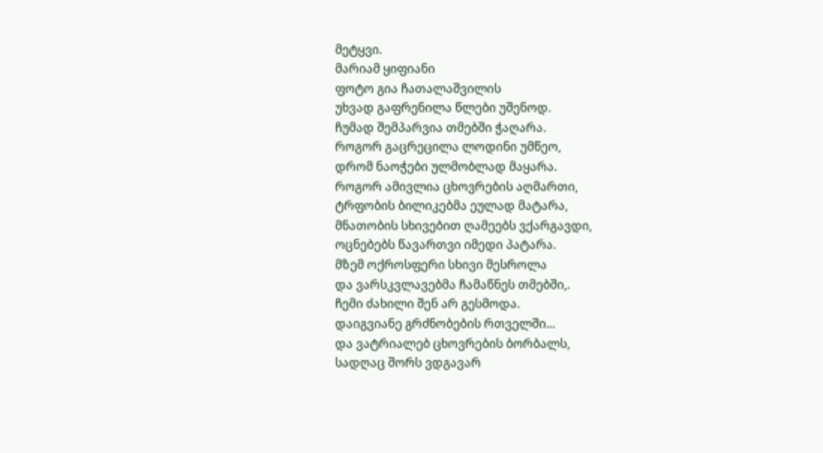მეტყვი.
მარიამ ყიფიანი
ფოტო გია ჩათალაშვილის
უხვად გაფრენილა წლები უშენოდ.
ჩუმად შემპარვია თმებში ჭაღარა.
როგორ გაცრეცილა ლოდინი უმწეო,
დრომ ნაოჭები ულმობლად მაყარა.
როგორ ამივლია ცხოვრების აღმართი,
ტრფობის ბილიკებმა ეულად მატარა,
მნათობის სხივებით ღამეებს ვქარგავდი,
ოცნებებს წავართვი იმედი პატარა.
მზემ ოქროსფერი სხივი მესროლა
და ვარსკვლავებმა ჩამაწნეს თმებში,.
ჩემი ძახილი შენ არ გესმოდა.
დაიგვიანე გრძნობების რთველში...
და ვატრიალებ ცხოვრების ბორბალს,
სადღაც შორს ვდგავარ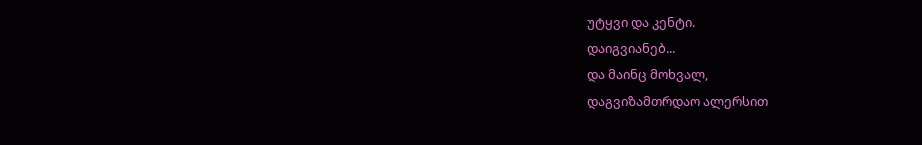უტყვი და კენტი.
დაიგვიანებ...
და მაინც მოხვალ,
დაგვიზამთრდაო ალერსით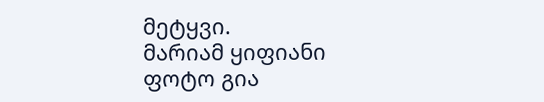მეტყვი.
მარიამ ყიფიანი
ფოტო გია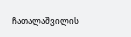ჩათალაშვილის